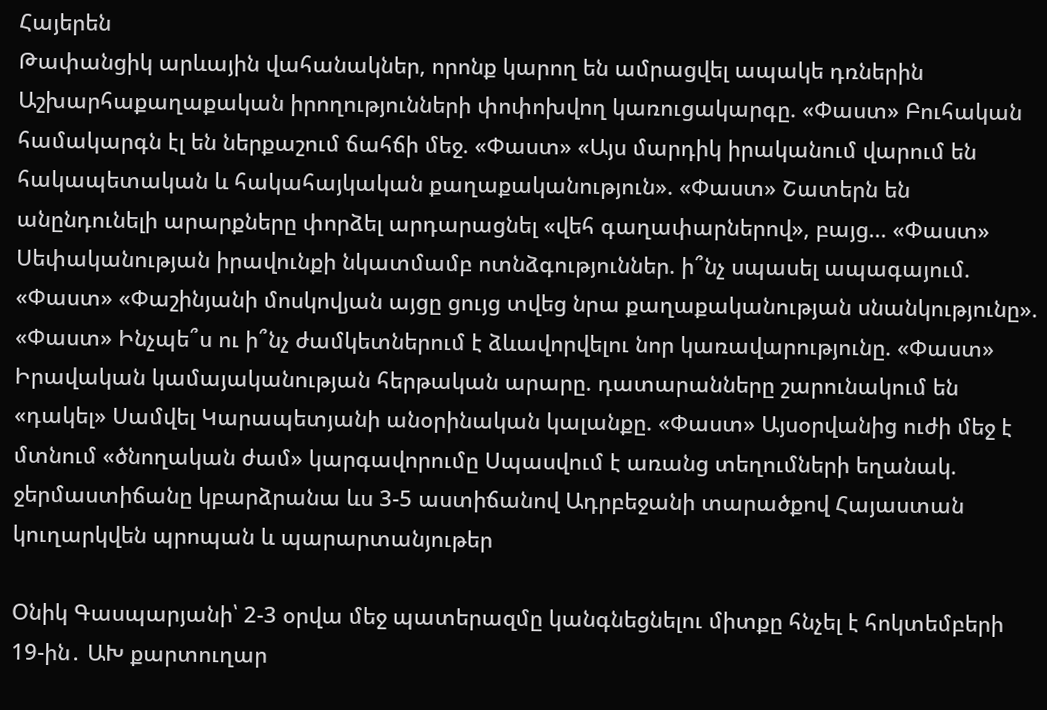Հայերեն
Թափանցիկ արևային վահանակներ, որոնք կարող են ամրացվել ապակե դռներին Աշխարհաքաղաքական իրողությունների փոփոխվող կառուցակարգը. «Փաստ» Բուհական համակարգն էլ են ներքաշում ճահճի մեջ. «Փաստ» «Այս մարդիկ իրականում վարում են հակապետական և հակահայկական քաղաքականություն». «Փաստ» Շատերն են անընդունելի արարքները փորձել արդարացնել «վեհ գաղափարներով», բայց... «Փաստ» Սեփականության իրավունքի նկատմամբ ոտնձգություններ. ի՞նչ սպասել ապագայում. «Փաստ» «Փաշինյանի մոսկովյան այցը ցույց տվեց նրա քաղաքականության սնանկությունը». «Փաստ» Ինչպե՞ս ու ի՞նչ ժամկետներում է ձևավորվելու նոր կառավարությունը. «Փաստ» Իրավական կամայականության հերթական արարը. դատարանները շարունակում են «դակել» Սամվել Կարապետյանի անօրինական կալանքը. «Փաստ» Այսօրվանից ուժի մեջ է մտնում «ծնողական ժամ» կարգավորումը Սպասվում է առանց տեղումների եղանակ. ջերմաստիճանը կբարձրանա ևս 3-5 աստիճանով Ադրբեջանի տարածքով Հայաստան կուղարկվեն պրոպան և պարարտանյութեր

Օնիկ Գասպարյանի՝ 2-3 օրվա մեջ պատերազմը կանգնեցնելու միտքը հնչել է հոկտեմբերի 19-ին․ ԱԽ քարտուղար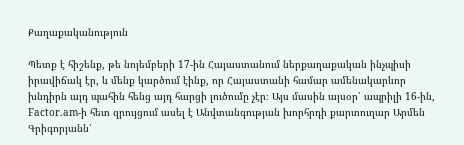Քաղաքականություն

Պետք է հիշենք, թե նոյեմբերի 17-ին Հայաստանում ներքաղաքական ինչպիսի իրավիճակ էր, և մենք կարծում էինք, որ Հայաստանի համար ամենակարևոր խնդիրն այդ պահին հենց այդ հարցի լուծումը չէր։ Այս մասին այսօր՝ ապրիլի 16-ին, Factor.am-ի հետ զրույցում ասել է Անվտանգության խորհրդի քարտուղար Արմեն Գրիգորյանն՝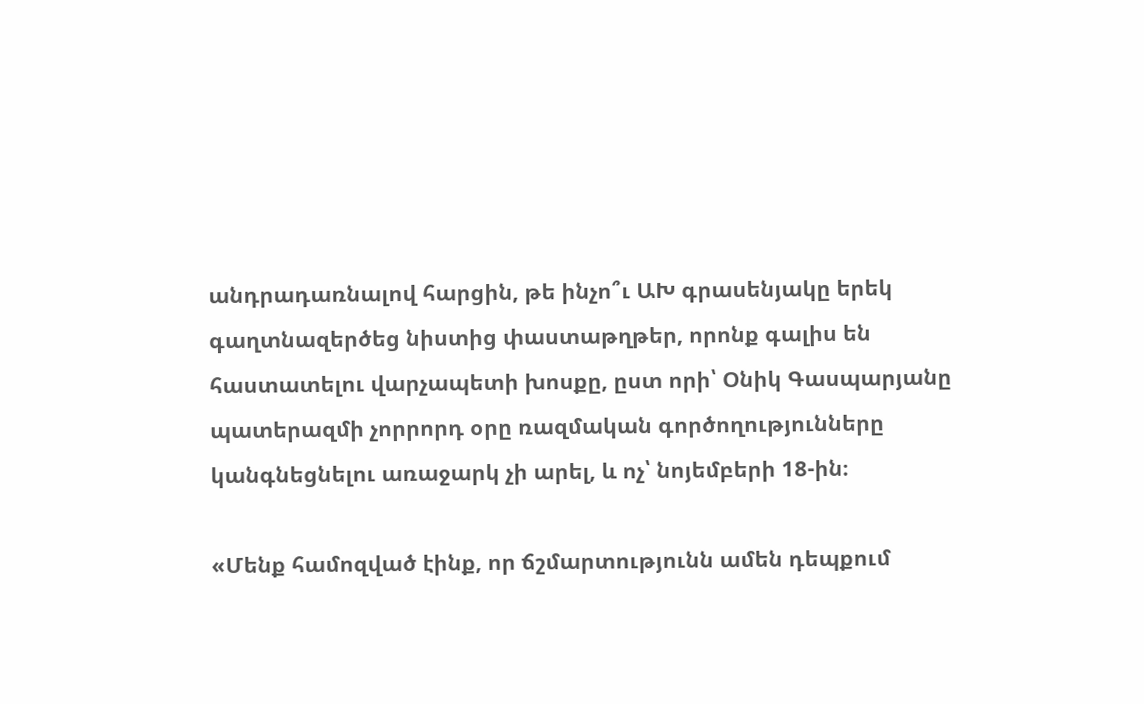անդրադառնալով հարցին, թե ինչո՞ւ ԱԽ գրասենյակը երեկ գաղտնազերծեց նիստից փաստաթղթեր, որոնք գալիս են հաստատելու վարչապետի խոսքը, ըստ որի՝ Օնիկ Գասպարյանը պատերազմի չորրորդ օրը ռազմական գործողությունները կանգնեցնելու առաջարկ չի արել, և ոչ՝ նոյեմբերի 18-ին։

«Մենք համոզված էինք, որ ճշմարտությունն ամեն դեպքում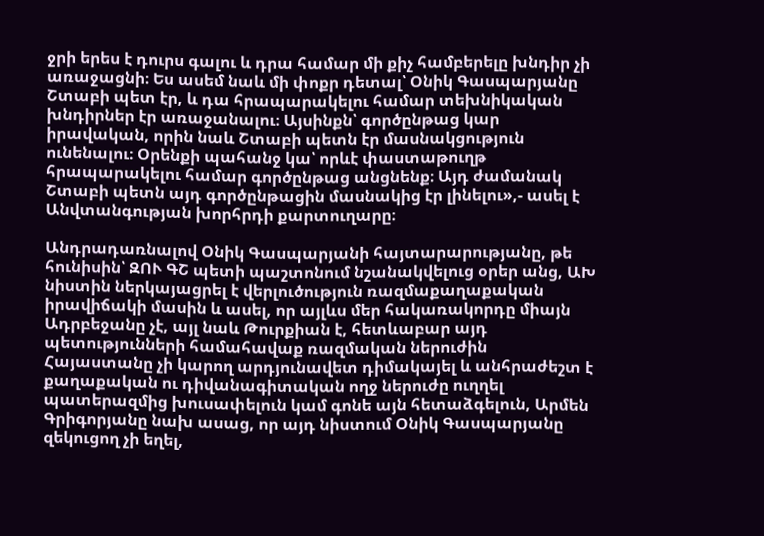ջրի երես է դուրս գալու և դրա համար մի քիչ համբերելը խնդիր չի առաջացնի։ Ես ասեմ նաև մի փոքր դետալ՝ Օնիկ Գասպարյանը Շտաբի պետ էր, և դա հրապարակելու համար տեխնիկական խնդիրներ էր առաջանալու։ Այսինքն՝ գործընթաց կար իրավական, որին նաև Շտաբի պետն էր մասնակցություն ունենալու։ Օրենքի պահանջ կա՝ որևէ փաստաթուղթ հրապարակելու համար գործընթաց անցնենք։ Այդ ժամանակ Շտաբի պետն այդ գործընթացին մասնակից էր լինելու»,- ասել է Անվտանգության խորհրդի քարտուղարը։

Անդրադառնալով Օնիկ Գասպարյանի հայտարարությանը, թե հունիսին՝ ԶՈՒ ԳՇ պետի պաշտոնում նշանակվելուց օրեր անց, ԱԽ նիստին ներկայացրել է վերլուծություն ռազմաքաղաքական իրավիճակի մասին և ասել, որ այլևս մեր հակառակորդը միայն Ադրբեջանը չէ, այլ նաև Թուրքիան է, հետևաբար այդ պետությունների համահավաք ռազմական ներուժին Հայաստանը չի կարող արդյունավետ դիմակայել և անհրաժեշտ է քաղաքական ու դիվանագիտական ողջ ներուժը ուղղել պատերազմից խուսափելուն կամ գոնե այն հետաձգելուն, Արմեն Գրիգորյանը նախ ասաց, որ այդ նիստում Օնիկ Գասպարյանը զեկուցող չի եղել,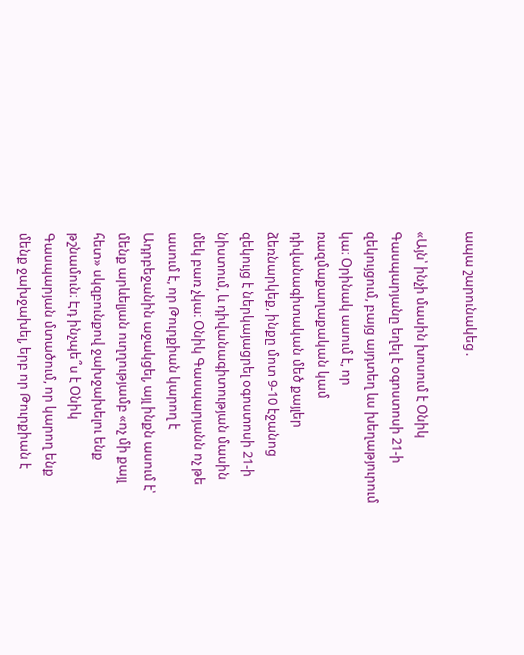ապա շարունակեց․

«Այն՝ ինչի մասին խոսում է Օնիկ Գասպարյանը եղել է օգոստոսի 21-ի զեկույցում, բայց այդտեղ ևս խեղաթյուրում կա։ Օրինակ ասում է, որ ռազմաքաղաքական կամ դիվանագիտական մեծ քայլեր ձեռնարկեք, ինքը մոտ 9-10 էջանոց զեկույց է ներկայացրել օգոստոսի 21-ի նիստում, և դիվանագիտության մասին մեկ բառ չկա։ Օնիկ Գասպարյանն ոչ թե ասում է, որ Թուրքիան կարող է Ադրբեջանին աջակցել, այլ ինքն ասում է՝ մենք արևելյան ուղղությամբ «ոչ մի քայլ հետ» սկզբունքով ջախջախելու ենք թշնամուն։ Էդ ինչպե՞ս է Օնիկ Գասպարյան մտածում, որ կարող ենք մենք ջախջախել, երբ որ Թուրքիան է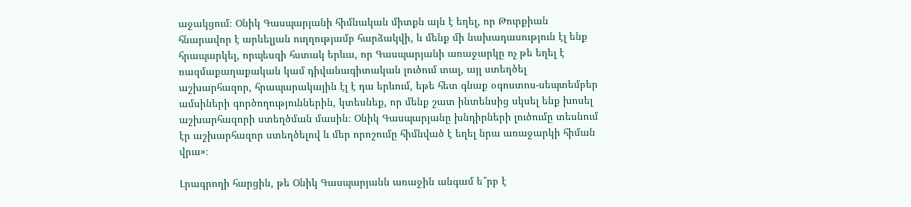աջակցում։ Օնիկ Գասպարյանի հիմնական միտքն այն է եղել, որ Թուրքիան հնարավոր է արևելյան ուղղությամբ հարձակվի, և մենք մի նախադասություն էլ ենք հրապարկել, որպեսզի հստակ երևա, որ Գասպարյանի առաջարկը ոչ թե եղել է ռազմաքաղաքական կամ դիվանագիտական լուծում տալ, այլ ստեղծել աշխարհազոր, հրապարակային էլ է դա երևում, եթե հետ գնաք օգոստոս-սեպտեմբեր ամսիների գործողություններին, կտեսնեք, որ մենք շատ ինտենսից սկսել ենք խոսել աշխարհազորի ստեղծման մասին։ Օնիկ Գասպարյանը խնդիրների լուծումը տեսնում էր աշխարհազոր ստեղծելով և մեր որոշումը հիմնված է եղել նրա առաջարկի հիման վրա»։

Լրագրողի հարցին, թե Օնիկ Գասպարյանն առաջին անգամ ե՞րբ է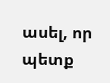ասել, որ պետք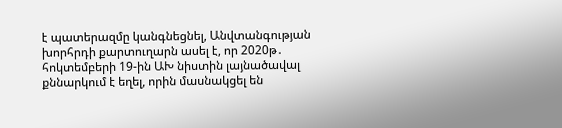է պատերազմը կանգնեցնել, Անվտանգության խորհրդի քարտուղարն ասել է, որ 2020թ․ հոկտեմբերի 19-ին ԱԽ նիստին լայնածավալ քննարկում է եղել, որին մասնակցել են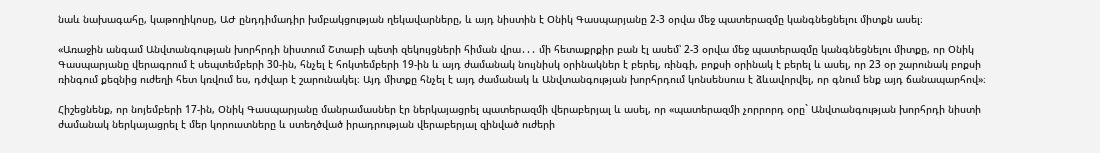նաև նախագահը, կաթողիկոսը, ԱԺ ընդդիմադիր խմբակցության ղեկավարները, և այդ նիստին է Օնիկ Գասպարյանը 2-3 օրվա մեջ պատերազմը կանգնեցնելու միտքն ասել։

«Առաջին անգամ Անվտանգության խորհրդի նիստում Շտաբի պետի զեկույցների հիման վրա․․․ մի հետաքրքիր բան էլ ասեմ՝ 2-3 օրվա մեջ պատերազմը կանգնեցնելու միտքը, որ Օնիկ Գասպարյանը վերագրում է սեպտեմբերի 30-ին, հնչել է հոկտեմբերի 19-ին և այդ ժամանակ նույնիսկ օրինակներ է բերել, ռինգի, բոքսի օրինակ է բերել և ասել, որ 23 օր շարունակ բոքսի ռինգում քեզնից ուժեղի հետ կռվում ես, դժվար է շարունակել։ Այդ միտքը հնչել է այդ ժամանակ և Անվտանգության խորհրդում կոնսենսուս է ձևավորվել, որ գնում ենք այդ ճանապարհով»։

Հիշեցնենք, որ նոյեմբերի 17-ին, Օնիկ Գասպարյանը մանրամասներ էր ներկայացրել պատերազմի վերաբերյալ և ասել, որ «պատերազմի չորրորդ օրը` Անվտանգության խորհրդի նիստի ժամանակ ներկայացրել է մեր կորուստները և ստեղծված իրադրության վերաբերյալ զինված ուժերի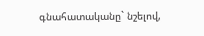գնահատականը` նշելով,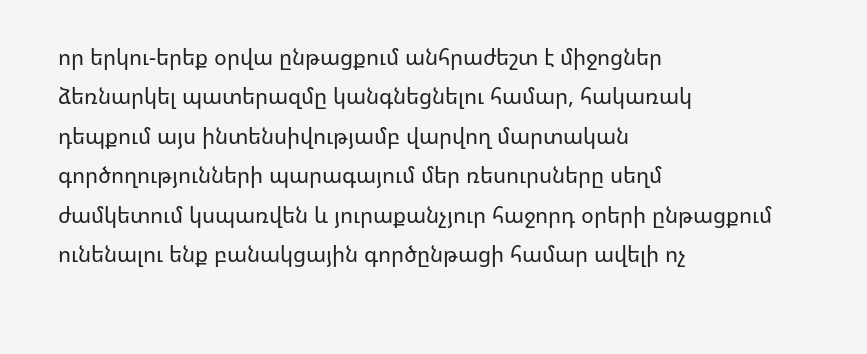որ երկու-երեք օրվա ընթացքում անհրաժեշտ է միջոցներ ձեռնարկել պատերազմը կանգնեցնելու համար, հակառակ դեպքում այս ինտենսիվությամբ վարվող մարտական գործողությունների պարագայում մեր ռեսուրսները սեղմ ժամկետում կսպառվեն և յուրաքանչյուր հաջորդ օրերի ընթացքում ունենալու ենք բանակցային գործընթացի համար ավելի ոչ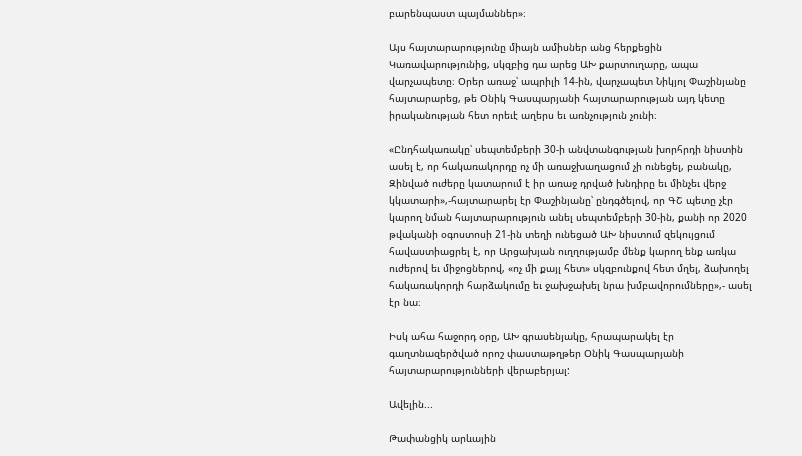բարենպաստ պայմաններ»։

Այս հայտարարությունը միայն ամիսներ անց հերքեցին Կառավարությունից, սկզբից դա արեց ԱԽ քարտուղարը, ապա վարչապետը։ Օրեր առաջ՝ ապրիլի 14-ին, վարչապետ Նիկյոլ Փաշինյանը հայտարարեց, թե Օնիկ Գասպարյանի հայտարարության այդ կետը իրականության հետ որեւէ աղերս եւ առնչություն չունի։

«Ընդհակառակը՝ սեպտեմբերի 30-ի անվտանգության խորհրդի նիստին ասել է, որ հակառակորդը ոչ մի առաջխաղացում չի ունեցել, բանակը, Զինված ուժերը կատարում է իր առաջ դրված խնդիրը եւ մինչեւ վերջ կկատարի»,-հայտարարել էր Փաշինյանը՝ ընդգծելով, որ ԳՇ պետը չէր կարող նման հայտարարություն անել սեպտեմբերի 30-ին, քանի որ 2020 թվականի օգոստոսի 21-ին տեղի ունեցած ԱԽ նիստում զեկույցում հավաստիացրել է, որ Արցախյան ուղղությամբ մենք կարող ենք առկա ուժերով եւ միջոցներով, «ոչ մի քայլ հետ» սկզբունքով հետ մղել, ձախողել հակառակորդի հարձակումը եւ ջախջախել նրա խմբավորումները»,- ասել էր նա։

Իսկ ահա հաջորդ օրը, ԱԽ գրասենյակը, հրապարակել էր գաղտնազերծված որոշ փաստաթղթեր Օնիկ Գասպարյանի հայտարարությունների վերաբերյալ:

Ավելին...

Թափանցիկ արևային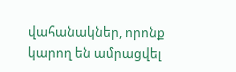վահանակներ, որոնք կարող են ամրացվել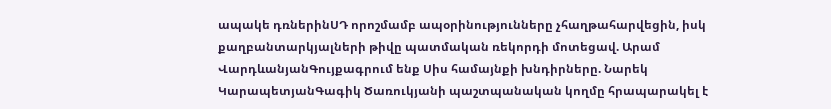ապակե դռներինՍԴ որոշմամբ ապօրինությունները չհաղթահարվեցին, իսկ քաղբանտարկյալների թիվը պատմական ռեկորդի մոտեցավ. Արամ ՎարդևանյանԳույքագրում ենք Սիս համայնքի խնդիրները. Նարեկ ԿարապետյանԳագիկ Ծառուկյանի պաշտպանական կողմը հրապարակել է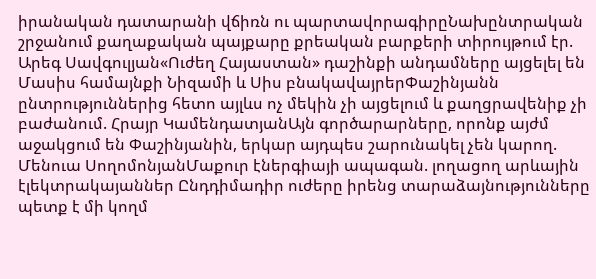իրանական դատարանի վճիռն ու պարտավորագիրըՆախընտրական շրջանում քաղաքական պայքարը քրեական բարքերի տիրույթում էր. Արեգ Սավգուլյան«Ուժեղ Հայաստան» դաշինքի անդամները այցելել են Մասիս համայնքի Նիզամի և Սիս բնակավայրերՓաշինյանն ընտրություններից հետո այլևս ոչ մեկին չի այցելում և քաղցրավենիք չի բաժանում. Հրայր ԿամենդատյանԱյն գործարարները, որոնք այժմ աջակցում են Փաշինյանին, երկար այդպես շարունակել չեն կարող. Մենուա ՍողոմոնյանՄաքուր էներգիայի ապագան. լողացող արևային էլեկտրակայաններ Ընդդիմադիր ուժերը իրենց տարաձայնությունները պետք է մի կողմ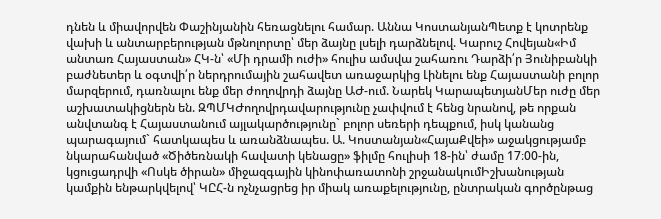դնեն և միավորվեն Փաշինյանին հեռացնելու համար. Աննա ԿոստանյանՊետք է կոտրենք վախի և անտարբերության մթնոլորտը՝ մեր ձայնը լսելի դարձնելով. Կարուշ Հովեյան«Իմ անտառ Հայաստան» ՀԿ-ն՝ «Մի դրամի ուժի» հուլիս ամսվա շահառու Դարձի՛ր Յունիբանկի բաժնետեր և օգտվի՛ր ներդրումային շահավետ առաջարկից Լինելու ենք Հայաստանի բոլոր մարզերում, դառնալու ենք մեր ժողովրդի ձայնը ԱԺ-ում. Նարեկ ԿարապետյանՄեր ուժը մեր աշխատակիցներն են. ԶՊՄԿԺողովրդավարությունը չափվում է հենց նրանով, թե որքան անվտանգ է Հայաստանում այլակարծությունը` բոլոր սեռերի դեպքում, իսկ կանանց պարագայում` հատկապես և առանձնապես. Ա. Կոստանյան«ՀայաՔվեի» աջակցությամբ նկարահանված «Ծիծեռնակի հավատի կենացը» ֆիլմը հուլիսի 18-ին՝ ժամը 17։00-ին, կցուցադրվի «Ոսկե ծիրան» միջազգային կինոփառատոնի շրջանակումԻշխանության կամքին ենթարկվելով՝ ԿԸՀ-ն ոչնչացրեց իր միակ առաքելությունը, ընտրական գործընթաց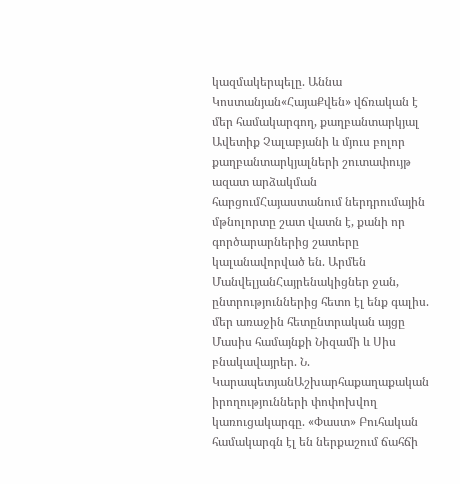կազմակերպելը. Աննա Կոստանյան«ՀայաՔվեն» վճռական է մեր համակարգող, քաղբանտարկյալ Ավետիք Չալաբյանի և մյուս բոլոր քաղբանտարկյալների շուտափույթ ազատ արձակման հարցումՀայաստանում ներդրումային մթնոլորտը շատ վատն է, քանի որ գործարարներից շատերը կալանավորված են. Արմեն ՄանվելյանՀայրենակիցներ ջան, ընտրություններից հետո էլ ենք գալիս. մեր առաջին հետընտրական այցը Մասիս համայնքի Նիզամի և Սիս բնակավայրեր. Ն. ԿարապետյանԱշխարհաքաղաքական իրողությունների փոփոխվող կառուցակարգը. «Փաստ» Բուհական համակարգն էլ են ներքաշում ճահճի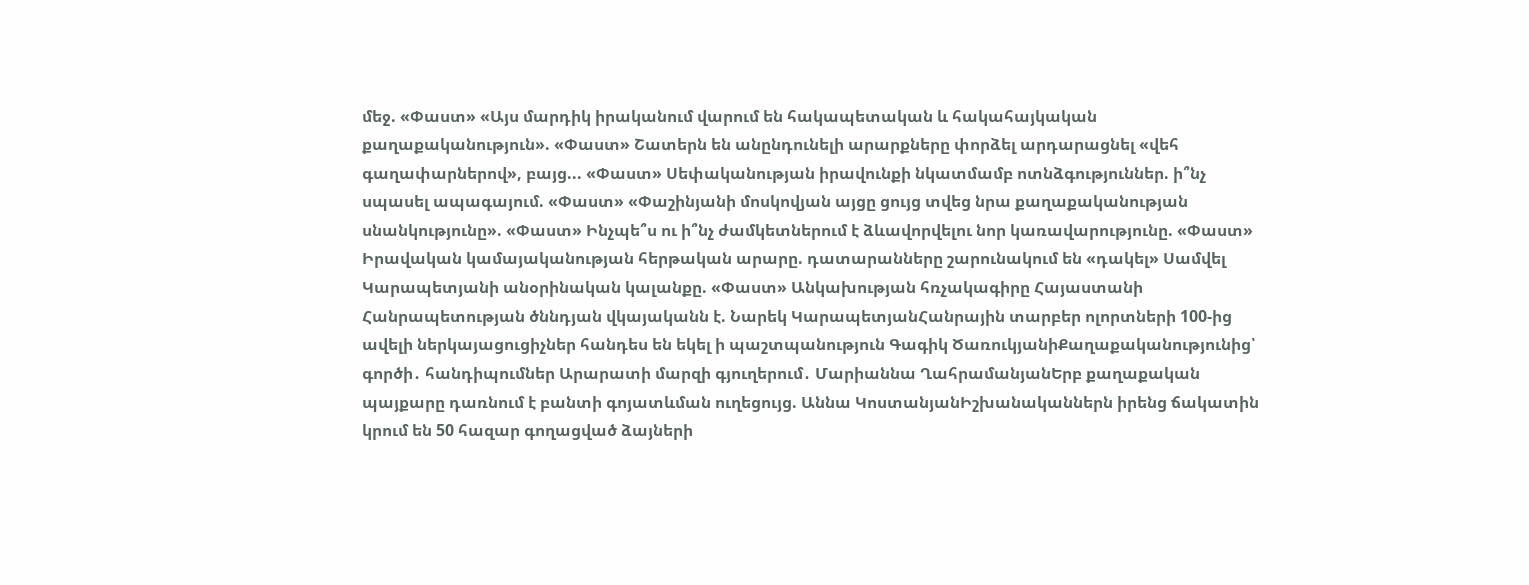մեջ. «Փաստ» «Այս մարդիկ իրականում վարում են հակապետական և հակահայկական քաղաքականություն». «Փաստ» Շատերն են անընդունելի արարքները փորձել արդարացնել «վեհ գաղափարներով», բայց... «Փաստ» Սեփականության իրավունքի նկատմամբ ոտնձգություններ. ի՞նչ սպասել ապագայում. «Փաստ» «Փաշինյանի մոսկովյան այցը ցույց տվեց նրա քաղաքականության սնանկությունը». «Փաստ» Ինչպե՞ս ու ի՞նչ ժամկետներում է ձևավորվելու նոր կառավարությունը. «Փաստ» Իրավական կամայականության հերթական արարը. դատարանները շարունակում են «դակել» Սամվել Կարապետյանի անօրինական կալանքը. «Փաստ» Անկախության հռչակագիրը Հայաստանի Հանրապետության ծննդյան վկայականն է. Նարեկ ԿարապետյանՀանրային տարբեր ոլորտների 100-ից ավելի ներկայացուցիչներ հանդես են եկել ի պաշտպանություն Գագիկ ԾառուկյանիՔաղաքականությունից՝ գործի․ հանդիպումներ Արարատի մարզի գյուղերում․ Մարիաննա ՂահրամանյանԵրբ քաղաքական պայքարը դառնում է բանտի գոյատևման ուղեցույց. Աննա ԿոստանյանԻշխանականներն իրենց ճակատին կրում են 50 հազար գողացված ձայների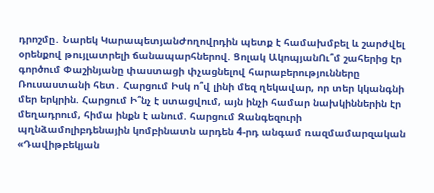դրոշմը․ Նարեկ ԿարապետյանԺողովրդին պետք է համախմբել և շարժվել օրենքով թույլատրելի ճանապարհներով. Ցոլակ ԱկոպյանՈւ՞մ շահերից էր գործում Փաշինյանը փաստացի փչացնելով հարաբերությունները Ռուսաստանի հետ․ Հարցում Իսկ ո՞վ լինի մեզ ղեկավար, որ տեր կկանգնի մեր երկրին. Հարցում Ի՞նչ է ստացվում, այն ինչի համար նախկիններին էր մեղադրում, հիմա ինքն է անում. հարցում Զանգեզուրի պղնձամոլիբդենային կոմբինատն արդեն 4-րդ անգամ ռազմամարզական «Դավիթբեկյան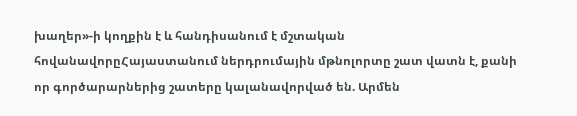խաղեր»-ի կողքին է և հանդիսանում է մշտական հովանավորըՀայաստանում ներդրումային մթնոլորտը շատ վատն է, քանի որ գործարարներից շատերը կալանավորված են. Արմեն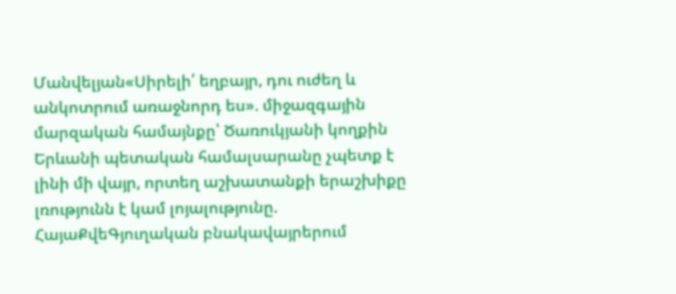Մանվելյան«Սիրելի՛ եղբայր, դու ուժեղ և անկոտրում առաջնորդ ես». միջազգային մարզական համայնքը՝ Ծառուկյանի կողքին Երևանի պետական համալսարանը չպետք է լինի մի վայր, որտեղ աշխատանքի երաշխիքը լռությունն է կամ լոյալությունը. ՀայաՔվեԳյուղական բնակավայրերում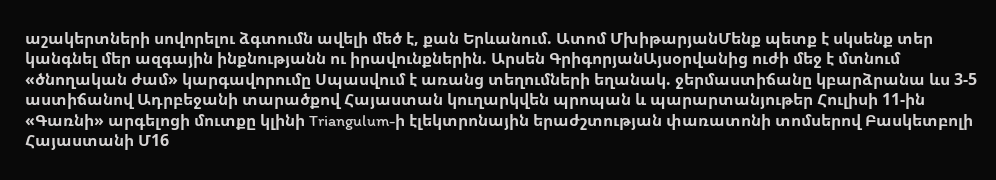աշակերտների սովորելու ձգտումն ավելի մեծ է, քան Երևանում. Ատոմ ՄխիթարյանՄենք պետք է սկսենք տեր կանգնել մեր ազգային ինքնությանն ու իրավունքներին. Արսեն ԳրիգորյանԱյսօրվանից ուժի մեջ է մտնում «ծնողական ժամ» կարգավորումը Սպասվում է առանց տեղումների եղանակ. ջերմաստիճանը կբարձրանա ևս 3-5 աստիճանով Ադրբեջանի տարածքով Հայաստան կուղարկվեն պրոպան և պարարտանյութեր Հուլիսի 11-ին «Գառնի» արգելոցի մուտքը կլինի Triangulum-ի էլեկտրոնային երաժշտության փառատոնի տոմսերով Բասկետբոլի Հայաստանի Մ16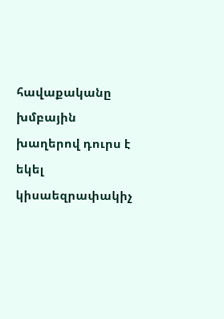հավաքականը խմբային խաղերով դուրս է եկել կիսաեզրափակիչ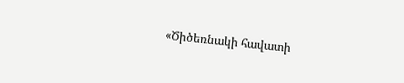«Ծիծեռնակի հավատի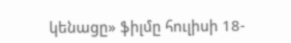կենացը» ֆիլմը հուլիսի 18-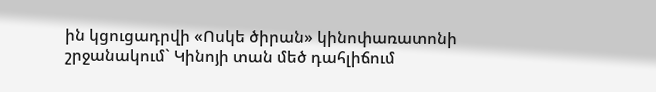ին կցուցադրվի «Ոսկե ծիրան» կինոփառատոնի շրջանակում` Կինոյի տան մեծ դահլիճում